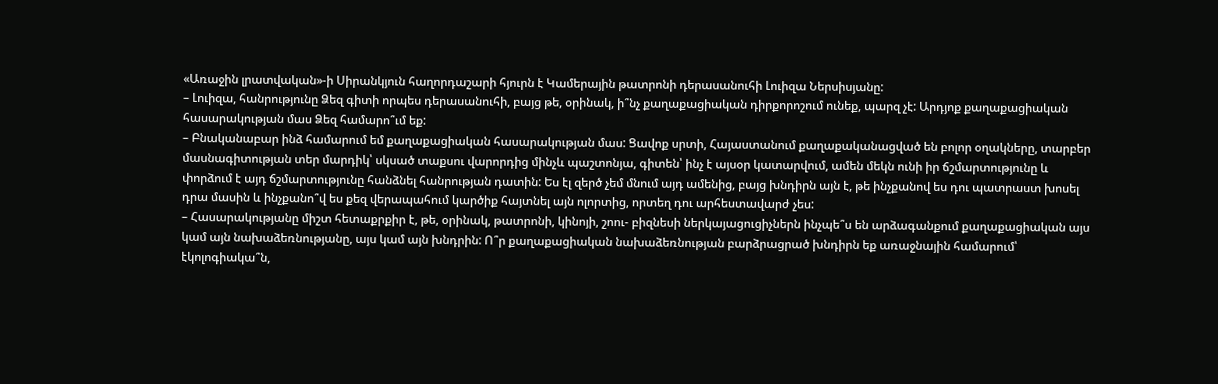«Առաջին լրատվական»-ի Սիրանկյուն հաղորդաշարի հյուրն է Կամերային թատրոնի դերասանուհի Լուիզա Ներսիսյանը:
– Լուիզա, հանրությունը Ձեզ գիտի որպես դերասանուհի, բայց թե, օրինակ, ի՞նչ քաղաքացիական դիրքորոշում ունեք, պարզ չէ: Արդյոք քաղաքացիական հասարակության մաս Ձեզ համարո՞ւմ եք:
– Բնականաբար ինձ համարում եմ քաղաքացիական հասարակության մաս: Ցավոք սրտի, Հայաստանում քաղաքականացված են բոլոր օղակները, տարբեր մասնագիտության տեր մարդիկ՝ սկսած տաքսու վարորդից մինչև պաշտոնյա, գիտեն՝ ինչ է այսօր կատարվում, ամեն մեկն ունի իր ճշմարտությունը և փորձում է այդ ճշմարտությունը հանձնել հանրության դատին: Ես էլ զերծ չեմ մնում այդ ամենից, բայց խնդիրն այն է, թե ինչքանով ես դու պատրաստ խոսել դրա մասին և ինչքանո՞վ ես քեզ վերապահում կարծիք հայտնել այն ոլորտից, որտեղ դու արհեստավարժ չես:
– Հասարակությանը միշտ հետաքրքիր է, թե, օրինակ, թատրոնի, կինոյի, շոու- բիզնեսի ներկայացուցիչներն ինչպե՞ս են արձագանքում քաղաքացիական այս կամ այն նախաձեռնությանը, այս կամ այն խնդրին: Ո՞ր քաղաքացիական նախաձեռնության բարձրացրած խնդիրն եք առաջնային համարում՝ էկոլոգիակա՞ն,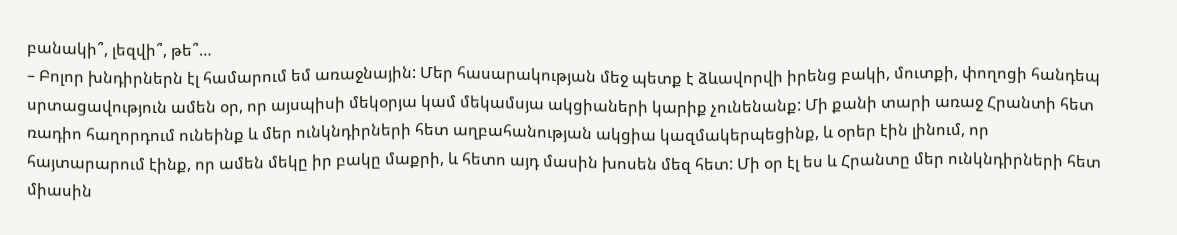բանակի՞, լեզվի՞, թե՞…
– Բոլոր խնդիրներն էլ համարում եմ առաջնային: Մեր հասարակության մեջ պետք է ձևավորվի իրենց բակի, մուտքի, փողոցի հանդեպ սրտացավություն ամեն օր, որ այսպիսի մեկօրյա կամ մեկամսյա ակցիաների կարիք չունենանք: Մի քանի տարի առաջ Հրանտի հետ ռադիո հաղորդում ունեինք և մեր ունկնդիրների հետ աղբահանության ակցիա կազմակերպեցինք, և օրեր էին լինում, որ հայտարարում էինք, որ ամեն մեկը իր բակը մաքրի, և հետո այդ մասին խոսեն մեզ հետ: Մի օր էլ ես և Հրանտը մեր ունկնդիրների հետ միասին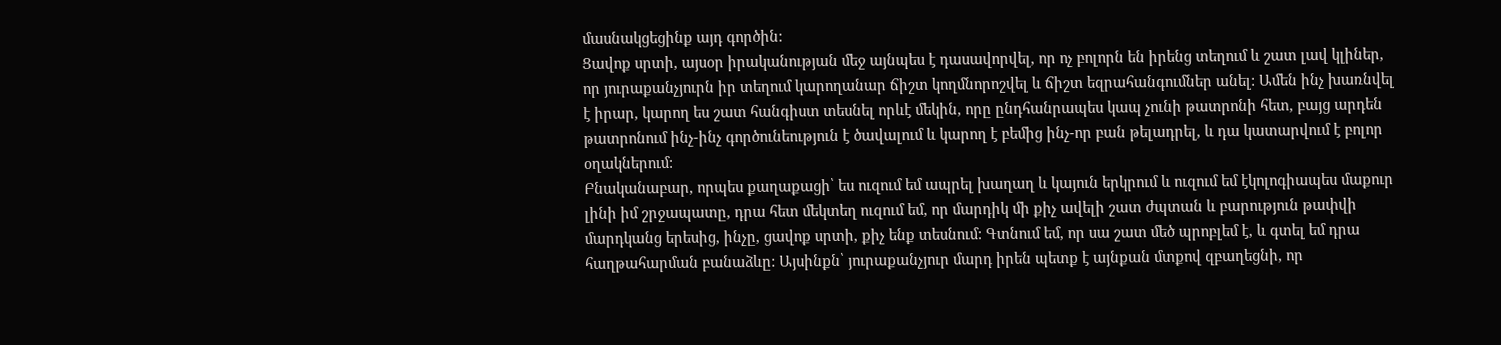մասնակցեցինք այդ գործին:
Ցավոք սրտի, այսօր իրականության մեջ այնպես է դասավորվել, որ ոչ բոլորն են իրենց տեղում և շատ լավ կլիներ, որ յուրաքանչյուրն իր տեղում կարողանար ճիշտ կողմնորոշվել և ճիշտ եզրահանգումներ անել: Ամեն ինչ խառնվել է իրար, կարող ես շատ հանգիստ տեսնել որևէ մեկին, որը ընդհանրապես կապ չունի թատրոնի հետ, բայց արդեն թատրոնում ինչ-ինչ գործունեություն է ծավալում և կարող է բեմից ինչ-որ բան թելադրել, և դա կատարվում է բոլոր օղակներում:
Բնականաբար, որպես քաղաքացի՝ ես ուզում եմ ապրել խաղաղ և կայուն երկրում և ուզում եմ էկոլոգիապես մաքուր լինի իմ շրջապատը, դրա հետ մեկտեղ ուզում եմ, որ մարդիկ մի քիչ ավելի շատ ժպտան և բարություն թափվի մարդկանց երեսից, ինչը, ցավոք սրտի, քիչ ենք տեսնում: Գտնում եմ, որ սա շատ մեծ պրոբլեմ է, և գտել եմ դրա հաղթահարման բանաձևը: Այսինքն՝ յուրաքանչյուր մարդ իրեն պետք է այնքան մտքով զբաղեցնի, որ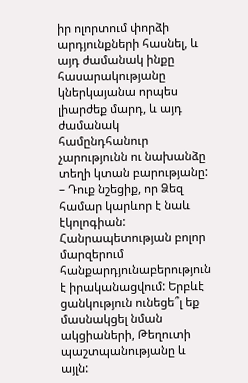իր ոլորտում փորձի արդյունքների հասնել, և այդ ժամանակ ինքը հասարակությանը կներկայանա որպես լիարժեք մարդ, և այդ ժամանակ համընդհանուր չարությունն ու նախանձը տեղի կտան բարությանը:
– Դուք նշեցիք, որ Ձեզ համար կարևոր է նաև էկոլոգիան: Հանրապետության բոլոր մարզերում հանքարդյունաբերություն է իրականացվում: Երբևէ ցանկություն ունեցե՞լ եք մասնակցել նման ակցիաների, Թեղուտի պաշտպանությանը և այլն: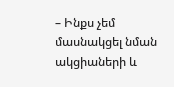– Ինքս չեմ մասնակցել նման ակցիաների և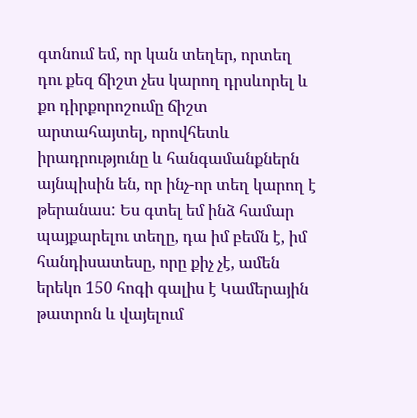գտնում եմ, որ կան տեղեր, որտեղ դու քեզ ճիշտ չես կարող դրսևորել և քո դիրքորոշումը ճիշտ արտահայտել, որովհետև իրադրությունը և հանգամանքներն այնպիսին են, որ ինչ-որ տեղ կարող է թերանաս: Ես գտել եմ ինձ համար պայքարելու տեղը, դա իմ բեմն է, իմ հանդիսատեսը, որը քիչ չէ, ամեն երեկո 150 հոգի գալիս է Կամերային թատրոն և վայելում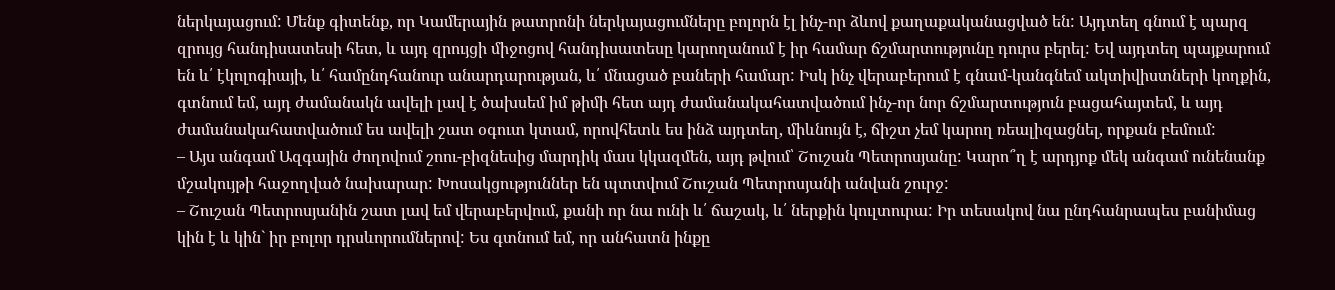ներկայացում: Մենք գիտենք, որ Կամերային թատրոնի ներկայացումները բոլորն էլ ինչ-որ ձևով քաղաքականացված են: Այդտեղ գնում է պարզ զրույց հանդիսատեսի հետ, և այդ զրույցի միջոցով հանդիսատեսը կարողանում է իր համար ճշմարտությունը դուրս բերել: Եվ այդտեղ պայքարում են և՛ էկոլոգիայի, և՛ համընդհանուր անարդարության, և՛ մնացած բաների համար: Իսկ ինչ վերաբերում է գնամ-կանգնեմ ակտիվիստների կողքին, գտնում եմ, այդ ժամանակն ավելի լավ է ծախսեմ իմ թիմի հետ այդ ժամանակահատվածում ինչ-որ նոր ճշմարտություն բացահայտեմ, և այդ ժամանակահատվածում ես ավելի շատ օգուտ կտամ, որովհետև ես ինձ այդտեղ, միևնույն է, ճիշտ չեմ կարող ռեալիզացնել, որքան բեմում:
– Այս անգամ Ազգային ժողովում շոու-բիզնեսից մարդիկ մաս կկազմեն, այդ թվում՝ Շուշան Պետրոսյանը: Կարո՞ղ է արդյոք մեկ անգամ ունենանք մշակույթի հաջողված նախարար: Խոսակցություններ են պտտվում Շուշան Պետրոսյանի անվան շուրջ:
– Շուշան Պետրոսյանին շատ լավ եմ վերաբերվում, քանի որ նա ունի և՛ ճաշակ, և՛ ներքին կուլտուրա: Իր տեսակով նա ընդհանրապես բանիմաց կին է և կին` իր բոլոր դրսևորումներով: Ես գտնում եմ, որ անհատն ինքը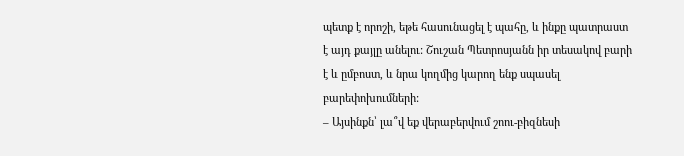պետք է որոշի, եթե հասունացել է պահը, և ինքը պատրաստ է այդ քայլը անելու: Շուշան Պետրոսյանն իր տեսակով բարի է և ըմբոստ, և նրա կողմից կարող ենք սպասել բարեփոխումների:
– Այսինքն՝ լա՞վ եք վերաբերվում շոու-բիզնեսի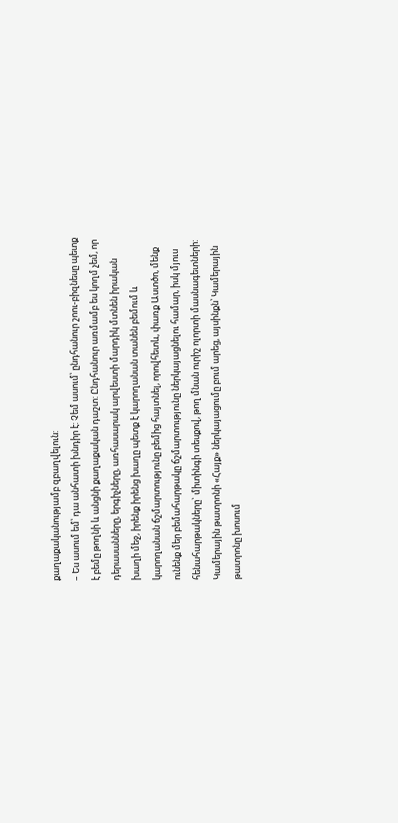քաղաքականությամբ զբաղվելուն:
– Ես ասում եմ՝ դա անհատի խնդիր է: Չեմ ասում՝ ընդհանուր շոու-բիզնեսը պետք է բեմը թողնի և անցնի քաղաքական դաշտ: Ընդհանուր առմամբ ես կողմ չեմ, որ դերասանները, երգիչները, առհասարակ արվեստի մարդիկ մտնեն իրական խաղի մեջ, իրենք իրենց խաղը պետք է կարողանան տանեն բեմում և կարողանան ճշմարտությունը բեմից հայտնել, որովհետև, փառք Աստծո, մենք ունենք մեր բեմահարթակը ճշմարտությունը ներկայացնելու համար, իսկ մյուս հենահարթակները` միտինգի տեսքով, թող մնան ուրիշ ոլորտի մասնագետների: Կամերային թատրոնի «Հայք» ներկայացումը բում արեց, այսինքն՝ Կամերային թատրոնը խոսում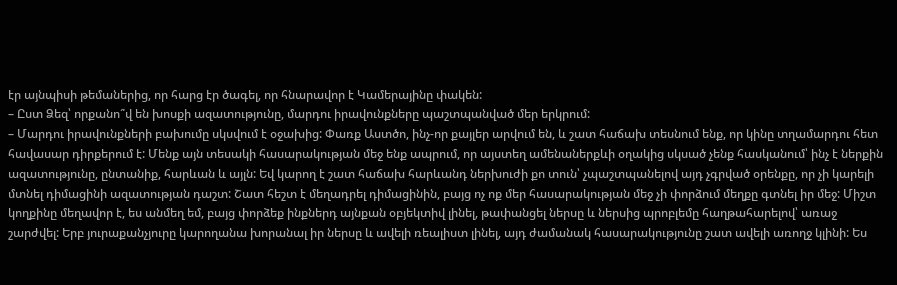էր այնպիսի թեմաներից, որ հարց էր ծագել, որ հնարավոր է Կամերայինը փակեն:
– Ըստ Ձեզ՝ որքանո՞վ են խոսքի ազատությունը, մարդու իրավունքները պաշտպանված մեր երկրում:
– Մարդու իրավունքների բախումը սկսվում է օջախից: Փառք Աստծո, ինչ-որ քայլեր արվում են, և շատ հաճախ տեսնում ենք, որ կինը տղամարդու հետ հավասար դիրքերում է: Մենք այն տեսակի հասարակության մեջ ենք ապրում, որ այստեղ ամենաներքևի օղակից սկսած չենք հասկանում՝ ինչ է ներքին ազատությունը, ընտանիք, հարևան և այլն: Եվ կարող է շատ հաճախ հարևանդ ներխուժի քո տուն՝ չպաշտպանելով այդ չգրված օրենքը, որ չի կարելի մտնել դիմացինի ազատության դաշտ: Շատ հեշտ է մեղադրել դիմացինին, բայց ոչ ոք մեր հասարակության մեջ չի փորձում մեղքը գտնել իր մեջ: Միշտ կողքինը մեղավոր է, ես անմեղ եմ, բայց փորձեք ինքներդ այնքան օբյեկտիվ լինել, թափանցել ներսը և ներսից պրոբլեմը հաղթահարելով՝ առաջ շարժվել: Երբ յուրաքանչյուրը կարողանա խորանալ իր ներսը և ավելի ռեալիստ լինել, այդ ժամանակ հասարակությունը շատ ավելի առողջ կլինի: Ես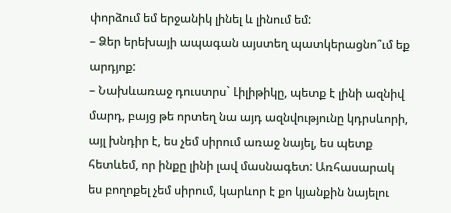փորձում եմ երջանիկ լինել և լինում եմ:
– Ձեր երեխայի ապագան այստեղ պատկերացնո՞ւմ եք արդյոք:
– Նախևառաջ դուստրս` Լիլիթիկը, պետք է լինի ազնիվ մարդ, բայց թե որտեղ նա այդ ազնվությունը կդրսևորի, այլ խնդիր է, ես չեմ սիրում առաջ նայել, ես պետք հետևեմ, որ ինքը լինի լավ մասնագետ: Առհասարակ ես բողոքել չեմ սիրում, կարևոր է քո կյանքին նայելու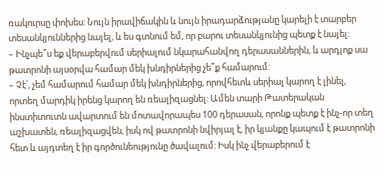ռակուրսը փոխես: Նույն իրավիճակին և նույն իրադարձությանը կարելի է տարբեր տեսանկյուններից նայել, և ես գտնում եմ, որ բարու տեսանկյունից պետք է նայել:
– Ինչպե՞ս եք վերաբերվում սերիալում նկարահանվող դերասաններին, և արդյոք սա թատրոնի այսօրվա համար մեկ խնդիրներից չե՞ք համարում:
– Չէ՛, չեմ համարում համար մեկ խնդիրներից, որովհետև սերիալ կարող է լինել, որտեղ մարդիկ իրենց կարող են ռեալիզացնել: Ամեն տարի Թատերական ինստիտուտն ավարտում են մոտավորապես 100 դերասան, որոնք պետք է ինչ-որ տեղ աշխատեն, ռեալիզացվեն, իսկ ով թատրոնի նվիրյալ է, իր կյանքը կապում է թատրոնի հետ և այդտեղ է իր գործունեությունը ծավալում: Իսկ ինչ վերաբերում է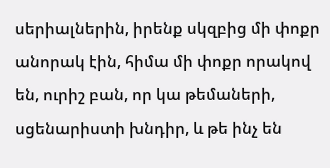սերիալներին, իրենք սկզբից մի փոքր անորակ էին, հիմա մի փոքր որակով են, ուրիշ բան, որ կա թեմաների, սցենարիստի խնդիր, և թե ինչ են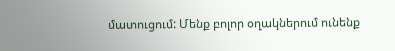մատուցում: Մենք բոլոր օղակներում ունենք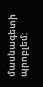մասնագետի պրոբլեմ: